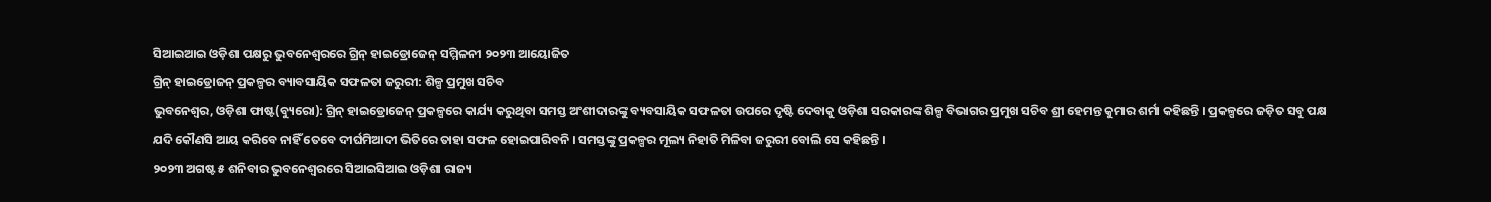ସିଆଇଆଇ ଓଡ଼ିଶା ପକ୍ଷରୁ ଭୁବନେଶ୍ୱରରେ ଗ୍ରିନ୍ ହାଇଡ୍ରୋଜେନ୍ ସମ୍ମିଳନୀ ୨୦୨୩ ଆୟୋଜିତ
ଗ୍ରିନ୍ ହାଇଡ୍ରୋଜନ୍ ପ୍ରକଳ୍ପର ବ୍ୟାବସାୟିକ ସଫଳତା ଜରୁରୀ: ଶିଳ୍ପ ପ୍ରମୁଖ ସଚିବ
ଭୁବନେଶ୍ୱର, ଓଡ଼ିଶା ଫାଷ୍ଟ(ବ୍ୟୁରୋ): ଗ୍ରିନ୍ ହାଇଡ୍ରୋଜେନ୍ ପ୍ରକଳ୍ପରେ କାର୍ଯ୍ୟ କରୁଥିବା ସମସ୍ତ ଅଂଶୀଦାରଙ୍କୁ ବ୍ୟବସାୟିକ ସଫଳତା ଉପରେ ଦୃଷ୍ଟି ଦେବାକୁ ଓଡ଼ିଶା ସରକାରଙ୍କ ଶିଳ୍ପ ବିଭାଗର ପ୍ରମୁଖ ସଚିବ ଶ୍ରୀ ହେମନ୍ତ କୁମାର ଶର୍ମା କହିଛନ୍ତି । ପ୍ରକଳ୍ପରେ ଜଡ଼ିତ ସବୁ ପକ୍ଷ ଯଦି କୌଣସି ଆୟ କରିବେ ନାହିଁ ତେବେ ଦୀର୍ଘମିଆଦୀ ଭିତିରେ ତାହା ସଫଳ ହୋଇପାରିବନି । ସମସ୍ତଙ୍କୁ ପ୍ରକଳ୍ପର ମୂଲ୍ୟ ନିହାତି ମିଳିବା ଜରୁରୀ ବୋଲି ସେ କହିଛନ୍ତି ।
୨୦୨୩ ଅଗଷ୍ଟ ୫ ଶନିବାର ଭୁବନେଶ୍ୱରରେ ସିଆଇସିଆଇ ଓଡ଼ିଶା ରାଜ୍ୟ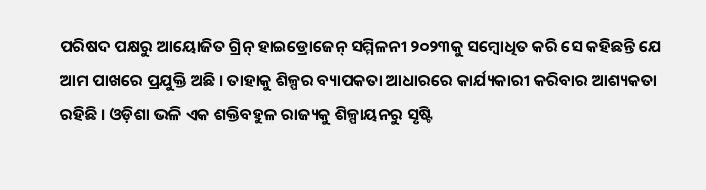ପରିଷଦ ପକ୍ଷରୁ ଆୟୋଜିତ ଗ୍ରିନ୍ ହାଇଡ୍ରୋଜେନ୍ ସମ୍ମିଳନୀ ୨୦୨୩କୁ ସମ୍ବୋଧିତ କରି ସେ କହିଛନ୍ତି ଯେ ଆମ ପାଖରେ ପ୍ରଯୁକ୍ତି ଅଛି । ତାହାକୁ ଶିଳ୍ପର ବ୍ୟାପକତା ଆଧାରରେ କାର୍ଯ୍ୟକାରୀ କରିବାର ଆଶ୍ୟକତା ରହିଛି । ଓଡ଼ିଶା ଭଳି ଏକ ଶକ୍ତିବହୁଳ ରାଜ୍ୟକୁ ଶିଳ୍ପାୟନରୁ ସୃଷ୍ଟି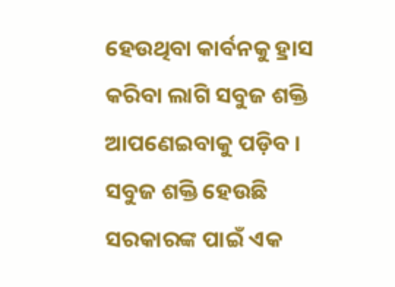ହେଉଥିବା କାର୍ବନକୁ ହ୍ରାସ କରିବା ଲାଗି ସବୁଜ ଶକ୍ତି ଆପଣେଇବାକୁ ପଡ଼ିବ । ସବୁଜ ଶକ୍ତି ହେଉଛି ସରକାରଙ୍କ ପାଇଁ ଏକ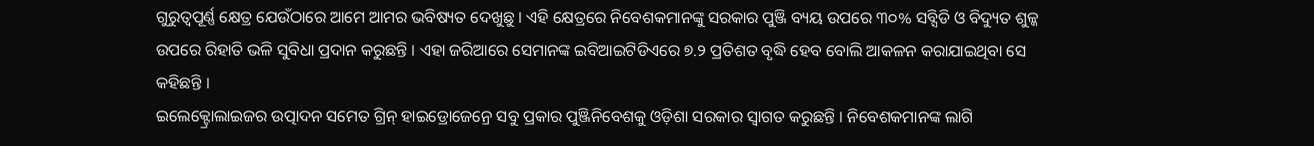ଗୁରୁତ୍ୱପୂର୍ଣ୍ଣ କ୍ଷେତ୍ର ଯେଉଁଠାରେ ଆମେ ଆମର ଭବିଷ୍ୟତ ଦେଖୁଛୁ । ଏହି କ୍ଷେତ୍ରରେ ନିବେଶକମାନଙ୍କୁ ସରକାର ପୁଞ୍ଜି ବ୍ୟୟ ଉପରେ ୩୦% ସବ୍ସିଡି ଓ ବିଦ୍ୟୁତ ଶୁଳ୍କ ଉପରେ ରିହାତି ଭଳି ସୁବିଧା ପ୍ରଦାନ କରୁଛନ୍ତି । ଏହା ଜରିଆରେ ସେମାନଙ୍କ ଇବିଆଇଟିଡିଏରେ ୭.୨ ପ୍ରତିଶତ ବୃଦ୍ଧି ହେବ ବୋଲି ଆକଳନ କରାଯାଇଥିବା ସେ କହିଛନ୍ତି ।
ଇଲେକ୍ଟ୍ରୋଲାଇଜର ଉତ୍ପାଦନ ସମେତ ଗ୍ରିନ୍ ହାଇଡ୍ରୋଜେନ୍ରେ ସବୁ ପ୍ରକାର ପୁଞ୍ଜିନିବେଶକୁ ଓଡ଼ିଶା ସରକାର ସ୍ୱାଗତ କରୁଛନ୍ତି । ନିବେଶକମାନଙ୍କ ଲାଗି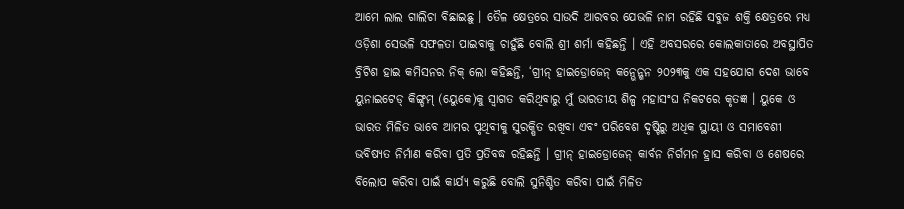ଆମେ ଲାଲ ଗାଲିଚା ବିଛାଇଛୁ । ତୈଳ କ୍ଷେତ୍ରରେ ସାଉଦି ଆରବର ଯେଭଳି ନାମ ରହିଛି ସବୁଜ ଶକ୍ତି କ୍ଷେତ୍ରରେ ମଧ୍ୟ ଓଡ଼ିଶା ସେଭଳି ସଫଳତା ପାଇବାକୁ ଚାହୁଁଛି ବୋଲି ଶ୍ରୀ ଶର୍ମା କହିଛନ୍ତି । ଏହି ଅବସରରେ କୋଲକାତାରେ ଅବସ୍ଥାପିତ ବ୍ରିଟିଶ ହାଇ କମିସନର ନିକ୍ ଲୋ କହିଛନ୍ତି, ‘ଗ୍ରୀନ୍ ହାଇଡ୍ରୋଜେନ୍ କନ୍ଭେନ୍ଶନ ୨୦୨୩କୁ ଏକ ସହଯୋଗ ଦେଶ ଭାବେ ୟୁନାଇଟେଡ୍ କିଙ୍ଗ୍ଡମ୍ (ୟେୁକେ)କୁ ସ୍ୱାଗତ କରିଥିବାରୁ ମୁଁ ଭାରତୀୟ ଶିଳ୍ପ ମହାସଂଘ ନିକଟରେ କୃତଜ୍ଞ । ୟୁକେ ଓ ଭାରତ ମିଳିତ ଭାବେ ଆମର ପୃଥିବୀକୁ ସୁରକ୍ଷିତ ରଖିବା ଏବଂ ପରିବେଶ ଦୃଷ୍ଟିରୁ ଅଧିକ ସ୍ଥାୟୀ ଓ ସମାବେଶୀ ଭବିଷ୍ୟତ ନିର୍ମାଣ କରିବା ପ୍ରତି ପ୍ରତିବଦ୍ଧ ରହିଛନ୍ତି । ଗ୍ରୀନ୍ ହାଇଡ୍ରୋଜେନ୍ କାର୍ବନ ନିର୍ଗମନ ହ୍ରାସ କରିବା ଓ ଶେଷରେ ବିଲୋପ କରିବା ପାଇଁ କାର୍ଯ୍ୟ କରୁଛି ବୋଲି ସୁନିଶ୍ଚିତ କରିବା ପାଇଁ ମିଳିତ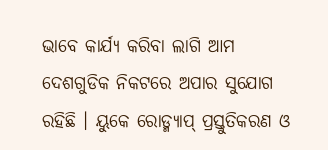ଭାବେ କାର୍ଯ୍ୟ କରିବା ଲାଗି ଆମ ଦେଶଗୁଡିକ ନିକଟରେ ଅପାର ସୁଯୋଗ ରହିଛି । ୟୁକେ ରୋଡ୍ମ୍ୟାପ୍ ପ୍ରସ୍ତୁତିକରଣ ଓ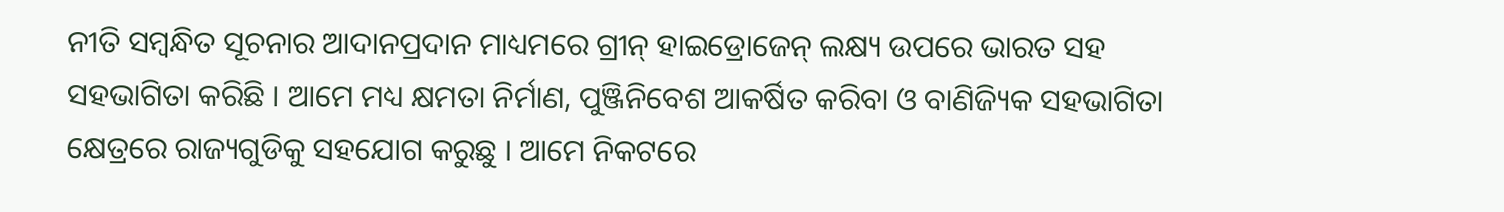ନୀତି ସମ୍ବନ୍ଧିତ ସୂଚନାର ଆଦାନପ୍ରଦାନ ମାଧ୍ୟମରେ ଗ୍ରୀନ୍ ହାଇଡ୍ରୋଜେନ୍ ଲକ୍ଷ୍ୟ ଉପରେ ଭାରତ ସହ ସହଭାଗିତା କରିଛି । ଆମେ ମଧ୍ୟ କ୍ଷମତା ନିର୍ମାଣ, ପୁଞ୍ଜିନିବେଶ ଆକର୍ଷିତ କରିବା ଓ ବାଣିଜ୍ୟିକ ସହଭାଗିତା କ୍ଷେତ୍ରରେ ରାଜ୍ୟଗୁଡିକୁ ସହଯୋଗ କରୁଛୁ । ଆମେ ନିକଟରେ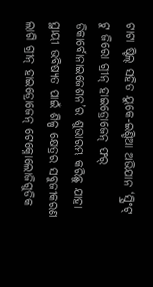ଟାଟା ଷ୍ଟିଲ୍ ସହିତ ୟୁକେ-ଇଣ୍ଡିଆ ଅଭିଯାନ ‘ସ୍ପ୍ରିଂଟ୍ ଟୁ ଜିରୋ ଗ୍ରୀନ୍ ହାଇଡ୍ରୋଜେନ୍ ଫର୍ ଡିକାର୍ବୋନାଇଜେଶନ’ର ଶୁଭାରମ୍ଭ କରିଛୁ ଯାହା ସ୍ଥାୟୀ ଭବିଷ୍ୟତ ପାଇଁ ଶିଳ୍ପ କ୍ଷେତ୍ରର ସବୁଜୀକରଣ ଲାଗି ଗ୍ରୀନ୍ ହାଇଡ୍ରୋଜେନ୍ ଟେକ୍ନୋଲୋଜିଗୁଡିକ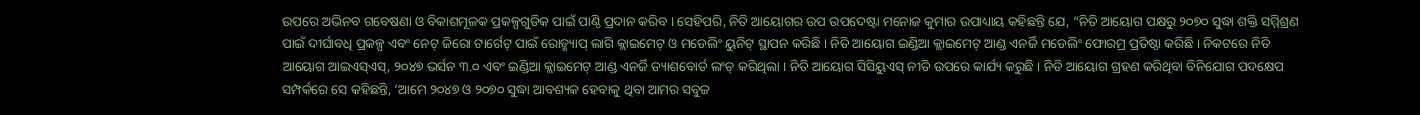ଉପରେ ଅଭିନବ ଗବେଷଣା ଓ ବିକାଶମୂଳକ ପ୍ରକଳ୍ପଗୁଡିକ ପାଇଁ ପାଣ୍ଠି ପ୍ରଦାନ କରିବ । ସେହିପରି, ନିତି ଆୟୋଗର ଉପ ଉପଦେଷ୍ଟା ମନୋଜ କୁମାର ଉପାଧ୍ୟାୟ କହିଛନ୍ତି ଯେ, “ନିତି ଆୟୋଗ ପକ୍ଷରୁ ୨୦୭୦ ସୁଦ୍ଧା ଶକ୍ତି ସମ୍ମିଶ୍ରଣ ପାଇଁ ଦୀର୍ଘାବଧି ପ୍ରକଳ୍ପ ଏବଂ ନେଟ୍ ଜିରୋ ଟାର୍ଗେଟ୍ ପାଇଁ ରୋଡ୍ମ୍ୟାପ୍ ଲାଗି କ୍ଲାଇମେଟ୍ ଓ ମଡେଲିଂ ୟୁନିଟ୍ ସ୍ଥାପନ କରିଛି । ନିତି ଆୟୋଗ ଇଣ୍ଡିଆ କ୍ଲାଇମେଟ୍ ଆଣ୍ଡ ଏନର୍ଜି ମଡେଲିଂ ଫୋରମ୍ର ପ୍ରତିଷ୍ଠା କରିଛି । ନିକଟରେ ନିତି ଆୟୋଗ ଆଇଏସ୍ଏସ୍, ୨୦୪୭ ଭର୍ସନ ୩.୦ ଏବଂ ଇଣ୍ଡିଆ କ୍ଲାଇମେଟ୍ ଆଣ୍ଡ ଏନର୍ଜି ଡ୍ୟାଶବୋର୍ଡ ଲଂଚ୍ କରିଥିଲା । ନିତି ଆୟୋଗ ସିସିୟୁଏସ୍ ନୀତି ଉପରେ କାର୍ଯ୍ୟ କରୁଛି । ନିତି ଆୟୋଗ ଗ୍ରହଣ କରିଥିବା ବିନିଯୋଗ ପଦକ୍ଷେପ ସମ୍ପର୍କରେ ସେ କହିଛନ୍ତି, ‘ଆମେ ୨୦୪୭ ଓ ୨୦୭୦ ସୁଦ୍ଧା ଆବଶ୍ୟକ ହେବାକୁ ଥିବା ଆମର ସବୁଜ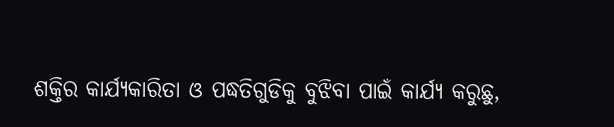ଶକ୍ତିର କାର୍ଯ୍ୟକାରିତା ଓ ପଦ୍ଧତିଗୁଡିକୁ ବୁଝିବା ପାଇଁ କାର୍ଯ୍ୟ କରୁଛୁ,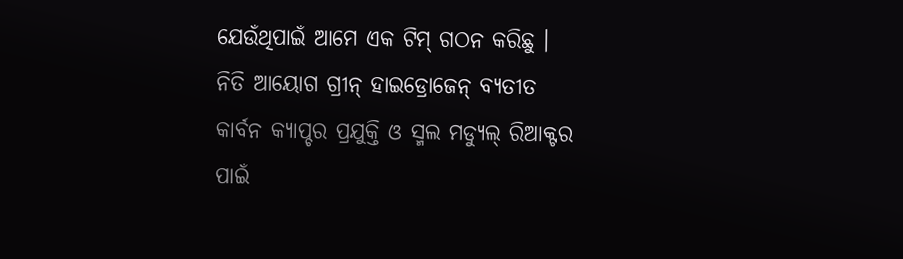ଯେଉଁଥିପାଇଁ ଆମେ ଏକ ଟିମ୍ ଗଠନ କରିଛୁ । ନିତି ଆୟୋଗ ଗ୍ରୀନ୍ ହାଇଡ୍ରୋଜେନ୍ ବ୍ୟତୀତ କାର୍ବନ କ୍ୟାପ୍ଚର ପ୍ରଯୁକ୍ତି ଓ ସ୍ମଲ ମଡ୍ୟୁଲ୍ ରିଆକ୍ଟର ପାଇଁ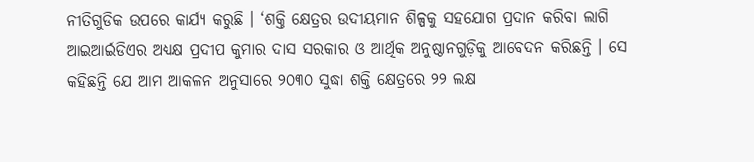ନୀତିଗୁଡିକ ଉପରେ କାର୍ଯ୍ୟ କରୁଛି । ‘ଶକ୍ତି କ୍ଷେତ୍ରର ଉଦୀୟମାନ ଶିଳ୍ପକୁ ସହଯୋଗ ପ୍ରଦାନ କରିବା ଲାଗି ଆଇଆର୍ଇଡିଏର ଅଧ୍ୟକ୍ଷ ପ୍ରଦୀପ କୁମାର ଦାସ ସରକାର ଓ ଆର୍ଥିକ ଅନୁଷ୍ଠାନଗୁଡ଼ିକୁ ଆବେଦନ କରିଛନ୍ତି । ସେ କହିଛନ୍ତି ଯେ ଆମ ଆକଳନ ଅନୁସାରେ ୨୦୩୦ ସୁଦ୍ଧା ଶକ୍ତି କ୍ଷେତ୍ରରେ ୨୨ ଲକ୍ଷ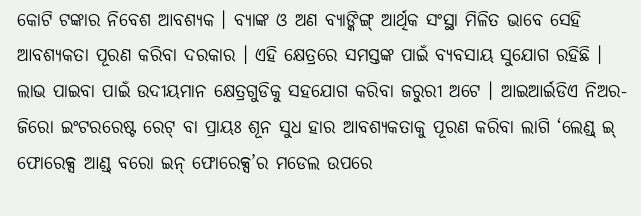କୋଟି ଟଙ୍କାର ନିବେଶ ଆବଶ୍ୟକ । ବ୍ୟାଙ୍କ ଓ ଅଣ ବ୍ୟାଙ୍କିଙ୍ଗ୍ ଆର୍ଥିକ ସଂସ୍ଥା ମିଳିତ ଭାବେ ସେହି ଆବଶ୍ୟକତା ପୂରଣ କରିବା ଦରକାର । ଏହି କ୍ଷେତ୍ରରେ ସମସ୍ତଙ୍କ ପାଇଁ ବ୍ୟବସାୟ ସୁଯୋଗ ରହିଛି । ଲାଭ ପାଇବା ପାଇଁ ଉଦୀୟମାନ କ୍ଷେତ୍ରଗୁଡିକୁ ସହଯୋଗ କରିବା ଜରୁରୀ ଅଟେ । ଆଇଆର୍ଇଡିଏ ନିଅର-ଜିରୋ ଇଂଟରରେଷ୍ଟ ରେଟ୍ ବା ପ୍ରାୟଃ ଶୂନ ସୁଧ ହାର ଆବଶ୍ୟକତାକୁ ପୂରଣ କରିବା ଲାଗି ‘ଲେଣ୍ଡ୍ ଇ୍ ଫୋରେକ୍ସ ଆଣ୍ଡ୍ ବରୋ ଇନ୍ ଫୋରେକ୍ସ’ର ମଡେଲ ଉପରେ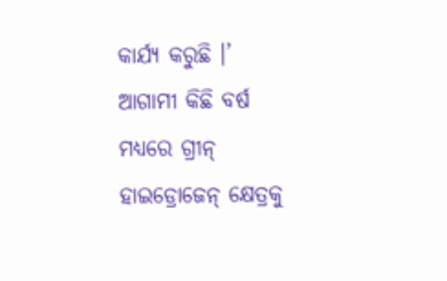କାର୍ଯ୍ୟ କରୁଛି ।’
ଆଗାମୀ କିଛି ବର୍ଷ ମଧ୍ୟରେ ଗ୍ରୀନ୍ ହାଇଡ୍ରୋଜେନ୍ କ୍ଷେତ୍ରକୁ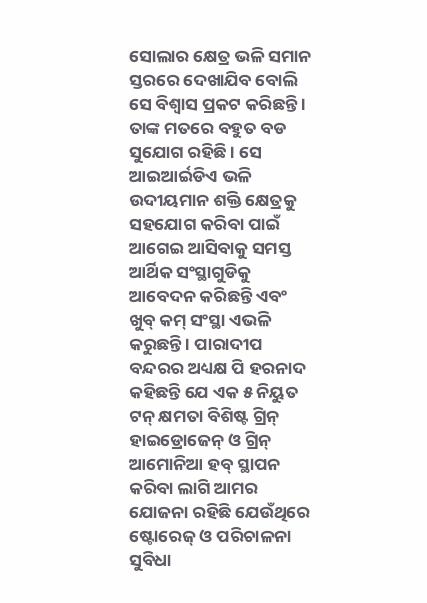ସୋଲାର କ୍ଷେତ୍ର ଭଳି ସମାନ ସ୍ତରରେ ଦେଖାଯିବ ବୋଲି ସେ ବିଶ୍ୱାସ ପ୍ରକଟ କରିଛନ୍ତି । ତାଙ୍କ ମତରେ ବହୁତ ବଡ ସୁଯୋଗ ରହିଛି । ସେ ଆଇଆର୍ଇଡିଏ ଭଳି ଉଦୀୟମାନ ଶକ୍ତି କ୍ଷେତ୍ରକୁ ସହଯୋଗ କରିବା ପାଇଁ ଆଗେଇ ଆସିବାକୁ ସମସ୍ତ ଆର୍ଥିକ ସଂସ୍ଥାଗୁଡିକୁ ଆବେଦନ କରିଛନ୍ତି ଏବଂ ଖୁବ୍ କମ୍ ସଂସ୍ଥା ଏଭଳି କରୁଛନ୍ତି । ପାରାଦୀପ ବନ୍ଦରର ଅଧ୍ୟକ୍ଷ ପି ହରନାଦ କହିଛନ୍ତି ଯେ ଏକ ୫ ନିୟୁତ ଟନ୍ କ୍ଷମତା ବିଶିଷ୍ଟ ଗ୍ରିନ୍ ହାଇଡ୍ରୋଜେନ୍ ଓ ଗ୍ରିନ୍ ଆମୋନିଆ ହବ୍ ସ୍ଥାପନ କରିବା ଲାଗି ଆମର ଯୋଜନା ରହିଛି ଯେଉଁଥିରେ ଷ୍ଟୋରେଜ୍ ଓ ପରିଚାଳନା ସୁବିଧା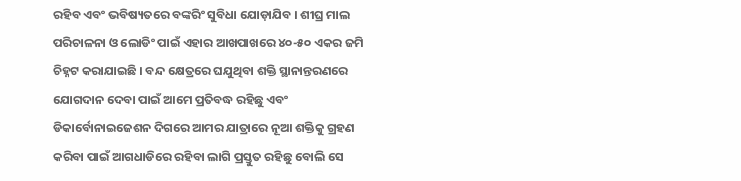ରହିବ ଏବଂ ଭବିଷ୍ୟତରେ ବଙ୍କରିଂ ସୁବିଧା ଯୋଡ଼ାଯିବ । ଶୀଘ୍ର ମାଲ ପରିଚାଳନା ଓ ଲୋଡିଂ ପାଇଁ ଏହାର ଆଖପାଖରେ ୪୦-୫୦ ଏକର ଜମି ଚିହ୍ନଟ କରାଯାଇଛି । ବନ୍ଦ କ୍ଷେତ୍ରରେ ଘଯୁଥିବା ଶକ୍ତି ସ୍ଥାନାନ୍ତରଣରେ ଯୋଗଦାନ ଦେବା ପାଇଁ ଆମେ ପ୍ରତିବଦ୍ଧ ରହିଛୁ ଏବଂ ଡିକାର୍ବୋନାଇଜେଶନ ଦିଗରେ ଆମର ଯାତ୍ରାରେ ନୂଆ ଶକ୍ତିକୁ ଗ୍ରହଣ କରିବା ପାଇଁ ଆଗଧାଡିରେ ରହିବା ଲାଗି ପ୍ରସ୍ତୁତ ରହିଛୁ ବୋଲି ସେ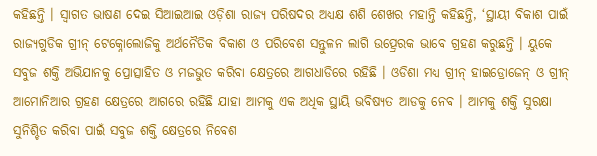କହିଛନ୍ତି । ସ୍ୱାଗତ ଭାଷଣ ଦେଇ ସିଆଇଆଇ ଓଡ଼ିଶା ରାଜ୍ୟ ପରିଷଦର ଅଧ୍ୟକ୍ଷ ଶଶି ଶେଖର ମହାନ୍ତି କହିଛନ୍ତି, ‘ସ୍ଥାୟୀ ବିକାଶ ପାଇଁ ରାଜ୍ୟଗୁଡିକ ଗ୍ରୀନ୍ ଟେକ୍ନୋଲୋଜିକୁ ଅର୍ଥନୈତିକ ବିକାଶ ଓ ପରିବେଶ ସନ୍ତୁଳନ ଲାଗି ଉତ୍ପ୍ରେରକ ଭାବେ ଗ୍ରହଣ କରୁଛନ୍ତି । ୟୁକେ ସବୁଜ ଶକ୍ତି ଅଭିଯାନକୁ ପ୍ରୋତ୍ସାହିତ ଓ ମଜଭୁତ କରିବା କ୍ଷେତ୍ରରେ ଆଗଧାଡିରେ ରହିଛି । ଓଡିଶା ମଧ୍ୟ ଗ୍ରୀନ୍ ହାଇଡ୍ରୋଜେନ୍ ଓ ଗ୍ରୀନ୍ ଆମୋନିଆର ଗ୍ରହଣ କ୍ଷେତ୍ରରେ ଆଗରେ ରହିଛି ଯାହା ଆମକୁ ଏକ ଅଧିକ ସ୍ଥାୟି ଭବିଷ୍ୟତ ଆଡକୁ ନେବ । ଆମକୁ ଶକ୍ତି ସୁରକ୍ଷା ସୁନିଶ୍ଚିତ କରିବା ପାଇଁ ସବୁଜ ଶକ୍ତି କ୍ଷେତ୍ରରେ ନିବେଶ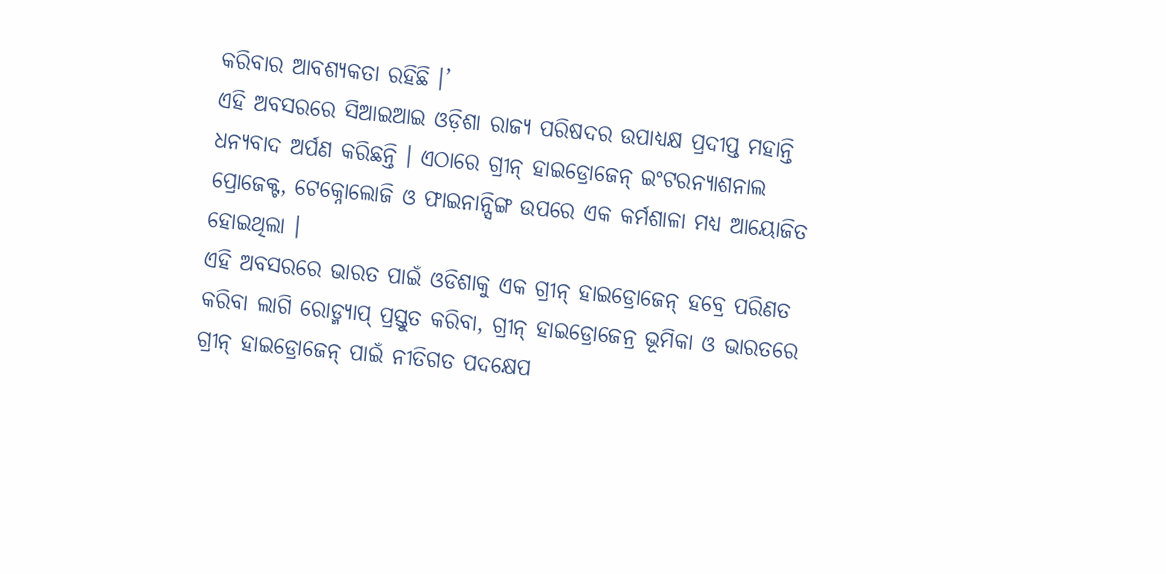କରିବାର ଆବଶ୍ୟକତା ରହିଛି ।’
ଏହି ଅବସରରେ ସିଆଇଆଇ ଓଡ଼ିଶା ରାଜ୍ୟ ପରିଷଦର ଉପାଧ୍ୟକ୍ଷ ପ୍ରଦୀପ୍ତ ମହାନ୍ତି ଧନ୍ୟବାଦ ଅର୍ପଣ କରିଛନ୍ତି । ଏଠାରେ ଗ୍ରୀନ୍ ହାଇଡ୍ରୋଜେନ୍ ଇଂଟରନ୍ୟାଶନାଲ ପ୍ରୋଜେକ୍ଟ, ଟେକ୍ନୋଲୋଜି ଓ ଫାଇନାନ୍ସିଙ୍ଗ ଉପରେ ଏକ କର୍ମଶାଳା ମଧ୍ୟ ଆୟୋଜିତ ହୋଇଥିଲା ।
ଏହି ଅବସରରେ ଭାରତ ପାଇଁ ଓଡିଶାକୁ ଏକ ଗ୍ରୀନ୍ ହାଇଡ୍ରୋଜେନ୍ ହବ୍ରେ ପରିଣତ କରିବା ଲାଗି ରୋଡ୍ମ୍ୟାପ୍ ପ୍ରସ୍ତୁତ କରିବା, ଗ୍ରୀନ୍ ହାଇଡ୍ରୋଜେନ୍ର ଭୂମିକା ଓ ଭାରତରେ ଗ୍ରୀନ୍ ହାଇଡ୍ରୋଜେନ୍ ପାଇଁ ନୀତିଗତ ପଦକ୍ଷେପ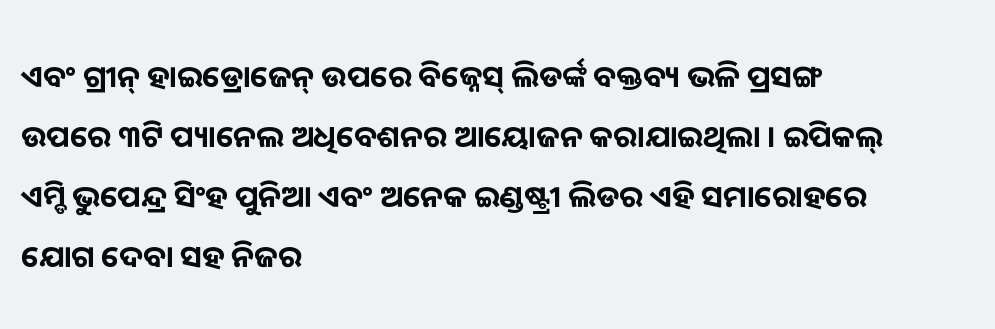ଏବଂ ଗ୍ରୀନ୍ ହାଇଡ୍ରୋଜେନ୍ ଉପରେ ବିଜ୍ନେସ୍ ଲିଡର୍ଙ୍କ ବକ୍ତବ୍ୟ ଭଳି ପ୍ରସଙ୍ଗ ଉପରେ ୩ଟି ପ୍ୟାନେଲ ଅଧିବେଶନର ଆୟୋଜନ କରାଯାଇଥିଲା । ଇପିକଲ୍ ଏମ୍ଡି ଭୁପେନ୍ଦ୍ର ସିଂହ ପୁନିଆ ଏବଂ ଅନେକ ଇଣ୍ଡଷ୍ଟ୍ରୀ ଲିଡର ଏହି ସମାରୋହରେ ଯୋଗ ଦେବା ସହ ନିଜର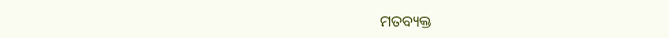ମତବ୍ୟକ୍ତ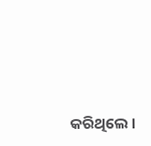କରିଥିଲେ ।